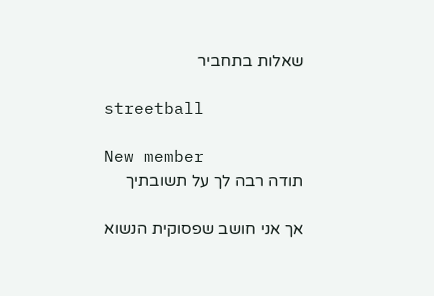שאלות בתחביר

streetball

New member
תודה רבה לך על תשובתיך

אך אני חושב שפסוקית הנשוא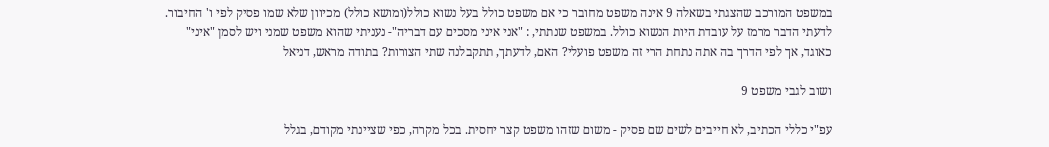במשפט המורכב שהצגתי בשאלה 9 אינה משפט מחובר כי אם משפט כולל בעל נשוא כולל(ומושא כולל) מכיוון שלא שמו פסיק לפי ו' החיבור. לדעתי הדבר מרמז על עובדת היות הנשוא כולל. במשפט שנתתי, : "אני איני מסכים עם דבריה"- נעניתי שהוא משפט שמני ויש לסמן "איני" כאוגד, אך לפי הדרך בה אתה נתחת הרי זה משפט פועלי? האם, לדעתך, תתקבלנה שתי הצורות? בתודה מראש, דניאל

ושוב לגבי משפט 9

עפ"י כללי הכתיב, לא חייבים לשים שם פסיק - משום שזהו משפט קצר יחסית. בכל מקרה, כפי שציינתי מקודם, בגלל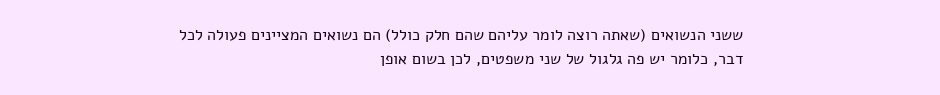ששני הנשואים (שאתה רוצה לומר עליהם שהם חלק כולל) הם נשואים המציינים פעולה לכל דבר, כלומר יש פה גלגול של שני משפטים, לכן בשום אופן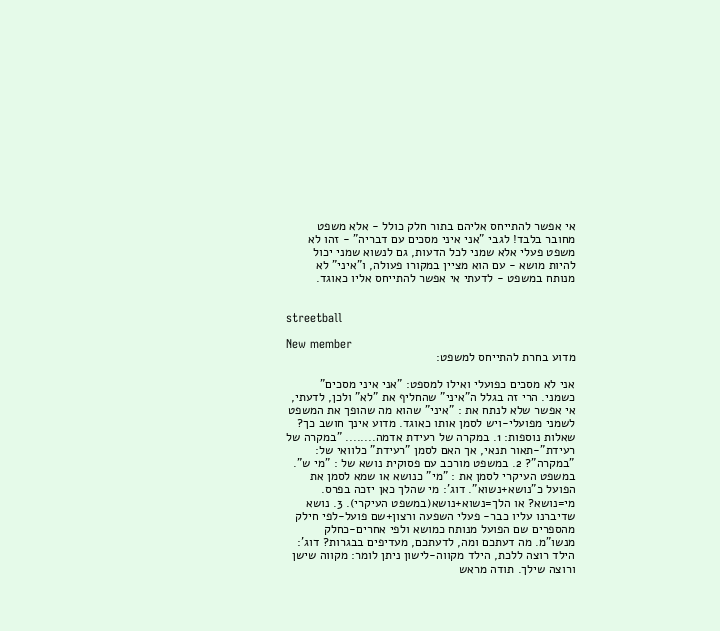אי אפשר להתייחס אליהם בתור חלק כולל - אלא משפט מחובר בלבד! לגבי "אני איני מסכים עם דבריה" - זהו לא משפט פעלי אלא שמני לכל הדעות, גם לנשוא שמני יכול להיות מושא - עם הוא מציין במקורו פעולה, ו"איני" לא מנותח במשפט - לדעתי אי אפשר להתייחס אליו כאוגד.


streetball

New member
מדוע בחרת להתייחס למשפט:

אני לא מסכים כפועלי ואילו למספט: "אני איני מסכים" כשמני. הרי זה בגלל ה"איני" שהחליף את "לא" ולכן, לדעתי, אי אפשר שלא לנתח את : "איני" שהוא מה שהופך את המשפט לשמני מפועלי-ויש לסמן אותו כאוגד. מדוע אינך חושב כך? שאלות נוספות: 1. במקרה של רעידת אדמה........ "במקרה של רעידת"-תאור תנאי, אך האם לסמן "רעידת" כלוואי של: "במקרה"? 2. במשפט מורכב עם פסוקית נושא של : "מי ש". במשפט העיקרי לסמן את : "מי" כנושא או שמא לסמן את הפועל כ"נושא+נשוא". דוג': מי שהלך כאן יזכה בפרס. מי=נושא? או הלך=נשוא+נושא(במשפט העיקרי). 3. נושא שדיברנו עליו כבר- פעלי השפעה ורצון+שם פועל-לפי חילק מהספרים שם הפועל מנותח כמושא ולפי אחרים-כחלק מנשו"מ. מה דעתכם ומה, לדעתכם, מעדיפים בבגרות? דוג': הילד רוצה ללכת, הילד מקווה-לישון ניתן לומר: מקווה שישן ורוצה שילך. תודה מראש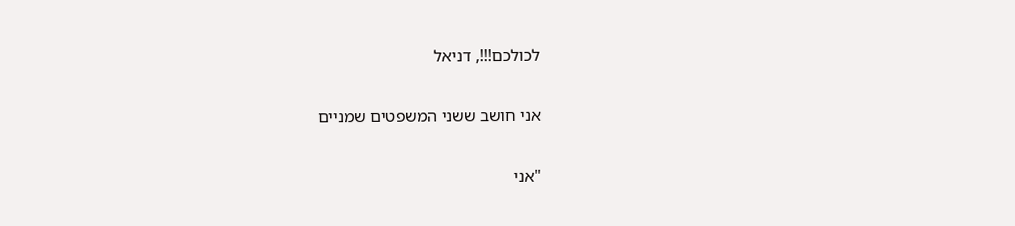לכולכם!!!, דניאל

אני חושב ששני המשפטים שמניים

"אני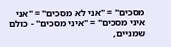מסכים" = "אני לא מסכים" = "אני איני מסכים" = "איני מסכים" - כולם שמניים,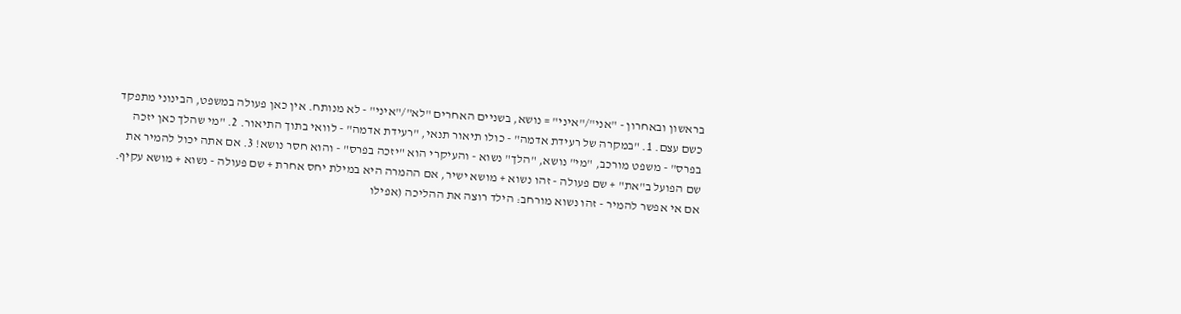בראשון ובאחרון - "אני"/"איני" = נושא, בשניים האחרים "לא"/"איני" - לא מנותח. אין כאן פעולה במשפט, הבינוני מתפקד כשם עצם. 1. "במקרה של רעידת אדמה" - כולו תיאור תנאי, "רעידת אדמה" - לוואי בתוך התיאור. 2. "מי שהלך כאן יזכה בפרס" - משפט מורכב, "מי" נושא, "הלך" נשוא - והעיקרי הוא "יזכה בפרס" - והוא חסר נושא! 3. אם אתה יכול להמיר את שם הפועל ב"את" + שם פעולה - זהו נשוא + מושא ישיר, אם ההמרה היא במילת יחס אחרת + שם פעולה - נשוא + מושא עקיף. אם אי אפשר להמיר - זהו נשוא מורחב: הילד רוצה את ההליכה (אפילו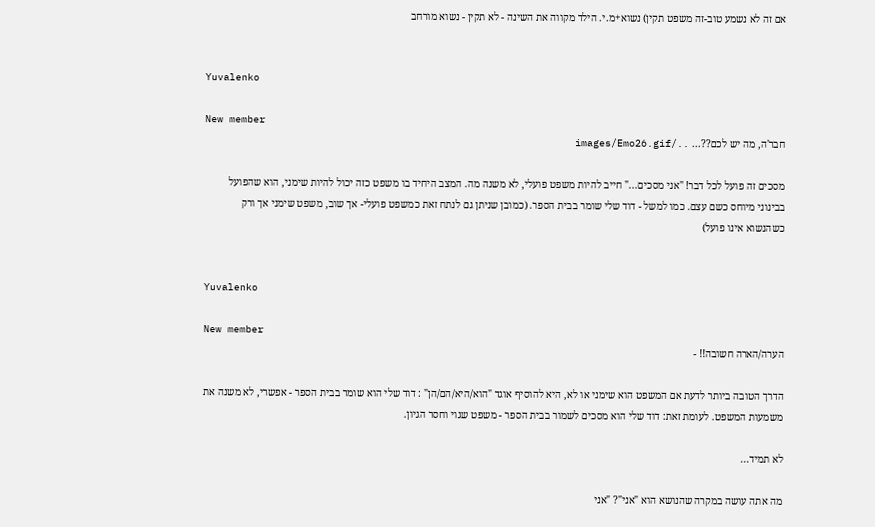אם זה לא נשמע טוב-זה משפט תקין) נשוא+מ.י. הילד מקווה את השינה - לא תקין - נשוא מורחב


Yuvalenko

New member
חבר'ה, מה יש לכם??... ../images/Emo26.gif

מסכים זה פועל לכל דבר! "אני מסכים..." חייב להיות משפט פועלי, לא משנה מה. המצב היחיד בו משפט כזה יכול להיות שימני, הוא שהפועל בבינוני מיוחס כשם עצם. כמו למשל - דוד שלי שומר בבית הספר. (כמובן שניתן גם לנתח זאת כמשפט פועלי- אך שוב, משפט שימני אך ורק כשהנשוא אינו פועל)


Yuvalenko

New member
הערה/הארה חשובה!! -

הדרך הטובה ביותר לדעת אם המשפט הוא שימני או לא, היא להוסיף אוגד "הוא/היא/הם/הן" : דוד שלי הוא שומר בבית הספר - אפשרי, לא משנה את משמעות המשפט. לעומת זאת: דוד שלי הוא מסכים לשמור בבית הספר - משפט שגוי וחסר הגיון.

לא תמיד...

מה אתה עושה במקרה שהנושא הוא "אני"? "אני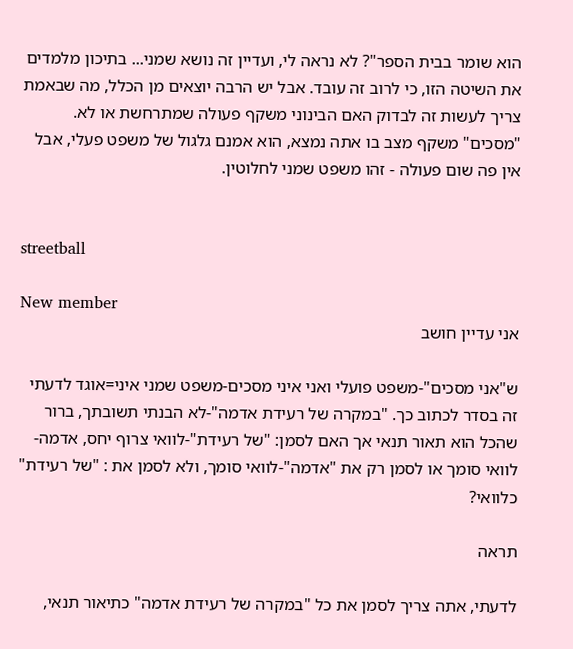הוא שומר בבית הספר"? לא נראה לי, ועדיין זה נושא שמני... בתיכון מלמדים את השיטה הזו, כי לרוב זה עובד. אבל יש הרבה יוצאים מן הכלל, מה שבאמת צריך לעשות זה לבדוק האם הבינוני משקף פעולה שמתרחשת או לא. "מסכים" משקף מצב בו אתה נמצא, הוא אמנם גלגול של משפט פעלי, אבל אין פה שום פעולה - זהו משפט שמני לחלוטין.


streetball

New member
אני עדיין חושב

ש"אני מסכים"-משפט פועלי ואני איני מסכים-משפט שמני איני=אוגד לדעתי זה בסדר לכתוב כך. "במקרה של רעידת אדמה"-לא הבנתי תשובתך, ברור שהכל הוא תאור תנאי אך האם לסמן: "של רעידת"-לוואי צרוף יחס, אדמה-לוואי סומך או לסמן רק את "אדמה"-לוואי סומך, ולא לסמן את : "של רעידת" כלוואי?

תראה

לדעתי, אתה צריך לסמן את כל "במקרה של רעידת אדמה" כתיאור תנאי,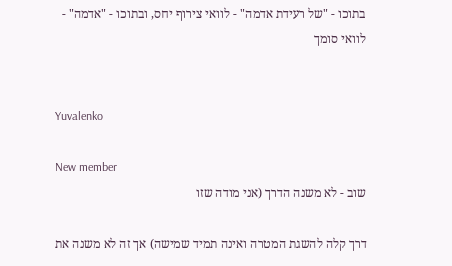בתוכו - "של רעידת אדמה" - לוואי צירוף יחס, ובתוכו - "אדמה" - לוואי סומך


Yuvalenko

New member
שוב - לא משנה הדרך (אני מודה שזו

דרך קלה להשגת המטרה ואינה תמיד שמישה) אך זה לא משנה את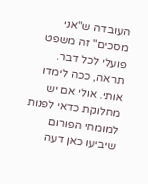העובדה ש"אני מסכים" זה משפט פועלי לכל דבר. תראה, ככה לימדו אותי. אולי אם יש מחלוקת כדאי לפנות למומחי הפורום שיביעו כאן דעה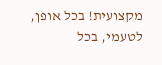מקצועית! בכל אופן, לטעמי, בכל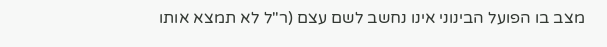מצב בו הפועל הבינוני אינו נחשב לשם עצם (ר"ל לא תמצא אותו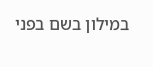במילון בשם בפני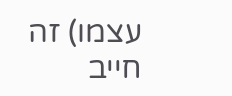עצמו) זה חייב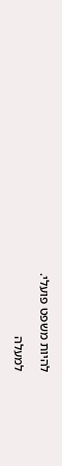להיות משפט פועלי.

למעלה